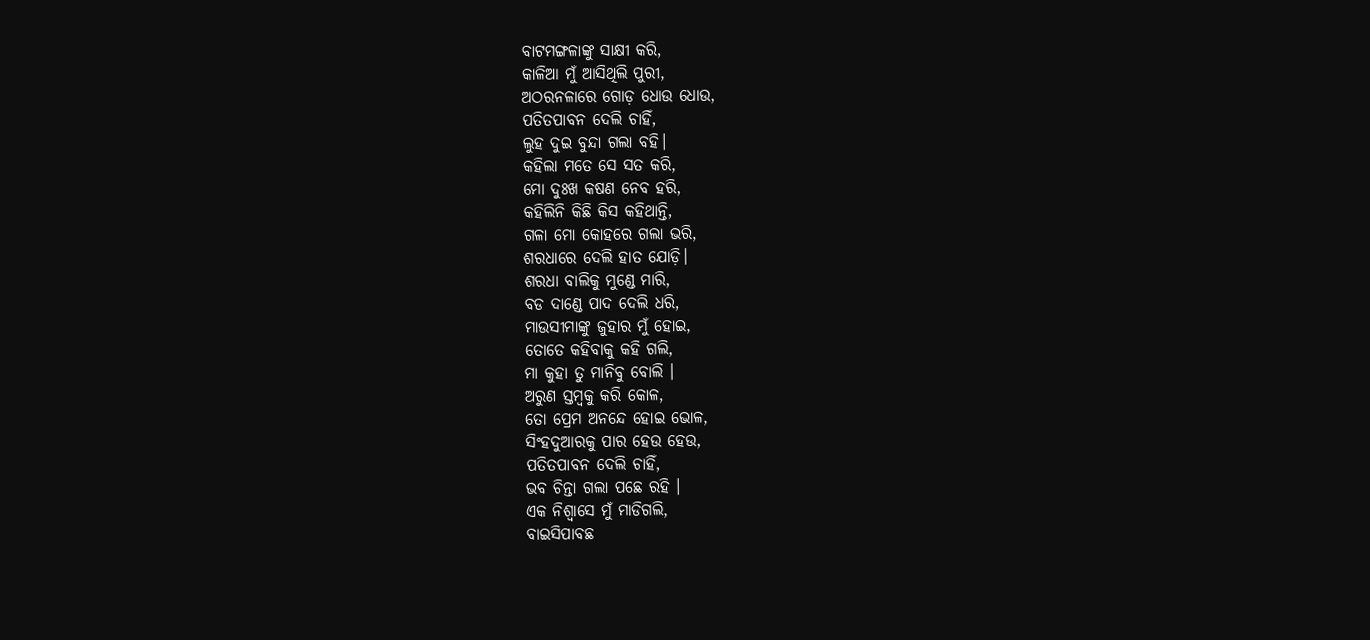ବାଟମଙ୍ଗଳାଙ୍କୁ ସାକ୍ଷୀ କରି,
କାଳିଆ ମୁଁ ଆସିଥିଲି ପୁରୀ,
ଅଠରନଳାରେ ଗୋଡ଼ ଧୋଉ ଧୋଉ,
ପତିତପାବନ ଦେଲି ଚାହିଁ,
ଲୁହ ଦୁଇ ବୁନ୍ଦା ଗଲା ବହି।
କହିଲା ମତେ ସେ ସତ କରି,
ମୋ ଦୁଃଖ କଷଣ ନେବ ହରି,
କହିଲିନି କିଛି କିସ କହିଥାନ୍ତି,
ଗଳା ମୋ କୋହରେ ଗଲା ଭରି,
ଶରଧାରେ ଦେଲି ହାତ ଯୋଡ଼ି।
ଶରଧା ବାଲିକୁ ମୁଣ୍ଡେ ମାରି,
ବଡ ଦାଣ୍ଡେ ପାଦ ଦେଲି ଧରି,
ମାଉସୀମାଙ୍କୁ ଜୁହାର ମୁଁ ହୋଇ,
ତୋତେ କହିବାକୁ କହି ଗଲି,
ମା କୁହା ତୁ ମାନିବୁ ବୋଲି ।
ଅରୁଣ ସ୍ତମ୍ବକୁ କରି କୋଳ,
ତୋ ପ୍ରେମ ଅନନ୍ଦେ ହୋଇ ଭୋଳ,
ସିଂହଦୁଆରକୁ ପାର ହେଉ ହେଉ,
ପତିତପାବନ ଦେଲି ଚାହିଁ,
ଭବ ଚିନ୍ତା ଗଲା ପଛେ ରହି ।
ଏକ ନିଶ୍ଵାସେ ମୁଁ ମାଡିଗଲି,
ବାଇସିପାବଛ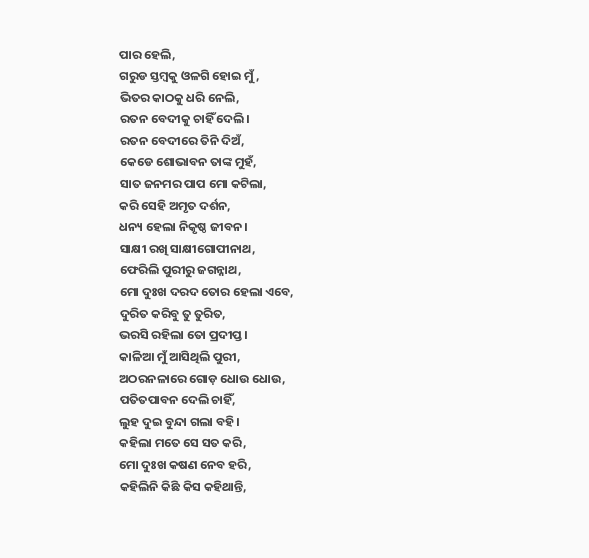ପାର ହେଲି,
ଗରୁଡ ସ୍ତମ୍ବକୁ ଓଳଗି ହୋଇ ମୁଁ,
ଭିତର କାଠକୁ ଧରି ନେଲି,
ରତନ ବେଦୀକୁ ଚାହିଁ ଦେଲି।
ରତନ ବେଦୀରେ ତିନି ଦିଅଁ,
କେଡେ ଶୋଭାବନ ତାଙ୍କ ମୁହଁ,
ସାତ ଜନମର ପାପ ମୋ କଟିଲା,
କରି ସେହି ଅମୃତ ଦର୍ଶନ,
ଧନ୍ୟ ହେଲା ନିକୃଷ୍ଠ ଜୀବନ।
ସାକ୍ଷୀ ରଖି ସାକ୍ଷୀଗୋପୀନାଥ,
ଫେରିଲି ପୁରୀରୁ ଜଗନ୍ନାଥ,
ମୋ ଦୁଃଖ ଦରଦ ତୋର ହେଲା ଏବେ,
ଦୁରିତ କରିବୁ ତୁ ତୁରିତ,
ଭରସି ରହିଲା ତୋ ପ୍ରଦୀପ୍ତ।
କାଳିଆ ମୁଁ ଆସିଥିଲି ପୁରୀ,
ଅଠରନଳାରେ ଗୋଡ଼ ଧୋଉ ଧୋଉ,
ପତିତପାବନ ଦେଲି ଚାହିଁ,
ଲୁହ ଦୁଇ ବୁନ୍ଦା ଗଲା ବହି।
କହିଲା ମତେ ସେ ସତ କରି,
ମୋ ଦୁଃଖ କଷଣ ନେବ ହରି,
କହିଲିନି କିଛି କିସ କହିଥାନ୍ତି,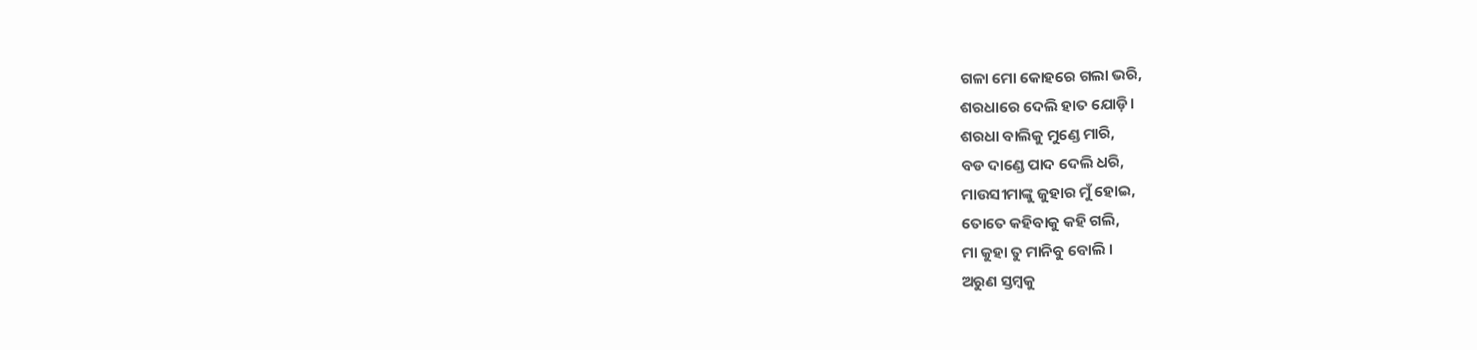ଗଳା ମୋ କୋହରେ ଗଲା ଭରି,
ଶରଧାରେ ଦେଲି ହାତ ଯୋଡ଼ି।
ଶରଧା ବାଲିକୁ ମୁଣ୍ଡେ ମାରି,
ବଡ ଦାଣ୍ଡେ ପାଦ ଦେଲି ଧରି,
ମାଉସୀମାଙ୍କୁ ଜୁହାର ମୁଁ ହୋଇ,
ତୋତେ କହିବାକୁ କହି ଗଲି,
ମା କୁହା ତୁ ମାନିବୁ ବୋଲି ।
ଅରୁଣ ସ୍ତମ୍ବକୁ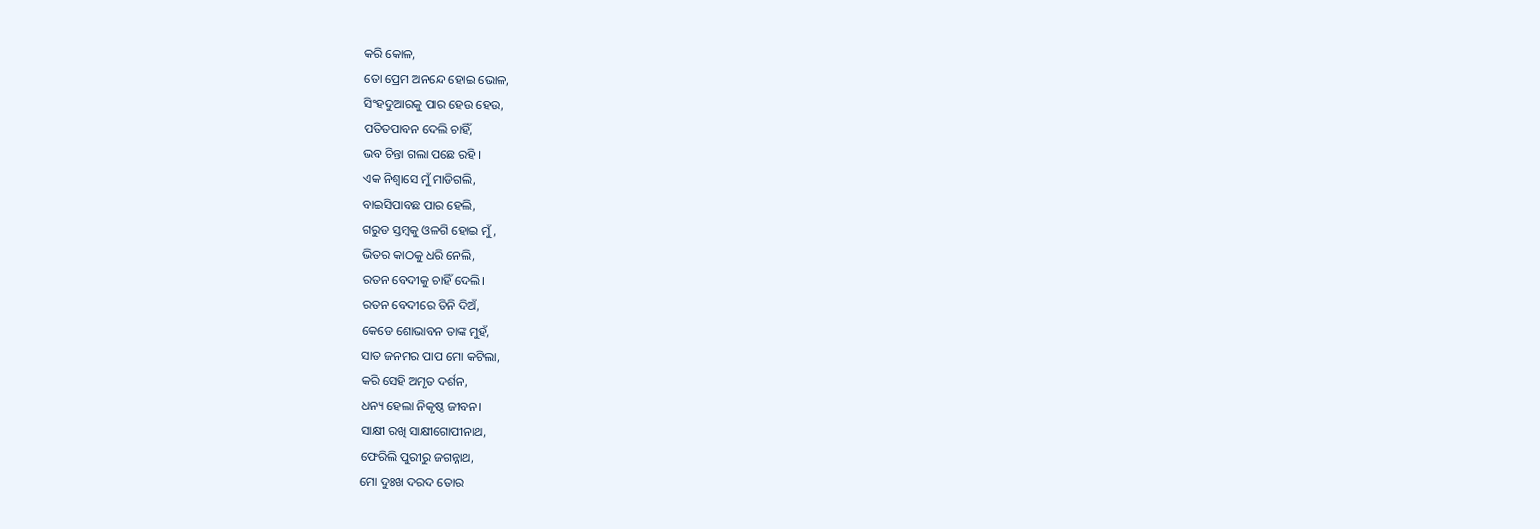କରି କୋଳ,
ତୋ ପ୍ରେମ ଅନନ୍ଦେ ହୋଇ ଭୋଳ,
ସିଂହଦୁଆରକୁ ପାର ହେଉ ହେଉ,
ପତିତପାବନ ଦେଲି ଚାହିଁ,
ଭବ ଚିନ୍ତା ଗଲା ପଛେ ରହି ।
ଏକ ନିଶ୍ଵାସେ ମୁଁ ମାଡିଗଲି,
ବାଇସିପାବଛ ପାର ହେଲି,
ଗରୁଡ ସ୍ତମ୍ବକୁ ଓଳଗି ହୋଇ ମୁଁ,
ଭିତର କାଠକୁ ଧରି ନେଲି,
ରତନ ବେଦୀକୁ ଚାହିଁ ଦେଲି।
ରତନ ବେଦୀରେ ତିନି ଦିଅଁ,
କେଡେ ଶୋଭାବନ ତାଙ୍କ ମୁହଁ,
ସାତ ଜନମର ପାପ ମୋ କଟିଲା,
କରି ସେହି ଅମୃତ ଦର୍ଶନ,
ଧନ୍ୟ ହେଲା ନିକୃଷ୍ଠ ଜୀବନ।
ସାକ୍ଷୀ ରଖି ସାକ୍ଷୀଗୋପୀନାଥ,
ଫେରିଲି ପୁରୀରୁ ଜଗନ୍ନାଥ,
ମୋ ଦୁଃଖ ଦରଦ ତୋର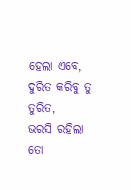ହେଲା ଏବେ,
ଦୁରିତ କରିବୁ ତୁ ତୁରିତ,
ଭରସି ରହିଲା ତୋ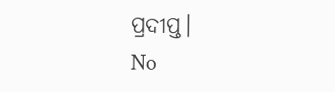ପ୍ରଦୀପ୍ତ।
No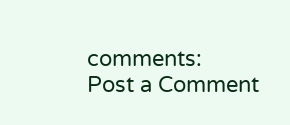comments:
Post a Comment